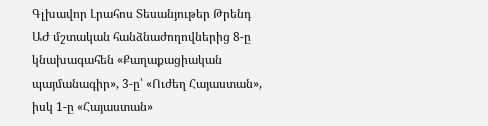Գլխավոր Լրահոս Տեսանյութեր Թրենդ
ԱԺ մշտական հանձնաժողովներից 8-ը կնախագահեն «Քաղաքացիական պայմանագիր», 3-ը՝ «Ուժեղ Հայաստան», իսկ 1-ը «Հայաստան»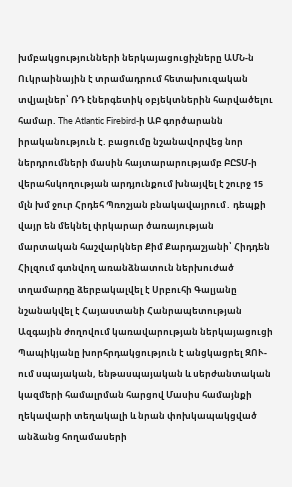խմբակցությունների ներկայացուցիչները ԱՄՆ-ն Ուկրաինային է տրամադրում հետախուզական տվյալներ՝ ՌԴ էներգետիկ օբյեկտներին հարվածելու համար. The Atlantic Firebird-ի ԱԲ գործարանն իրականություն է. բացումը նշանավորվեց նոր ներդրումների մասին հայտարարությամբ ԲԸՏՄ-ի վերահսկողության արդյունքում խնայվել է շուրջ 15 մլն խմ ջուր Հրդեհ Պռոշյան բնակավայրում․ դեպքի վայր են մեկնել փրկարար ծառայության մարտական հաշվարկներ Քիմ Քարդաշյանի՝ Հիդդեն Հիլզում գտնվող առանձնատուն ներխուժած տղամարդը ձերբակալվել է Սրբուհի Գալյանը նշանակվել է Հայաստանի Հանրապետության Ազգային ժողովում կառավարության ներկայացուցի Պապիկյանը խորհրդակցություն է անցկացրել ԶՈՒ-ում սպայական, ենթասպայական և սերժանտական կազմերի համալրման հարցով Մասիս համայնքի ղեկավարի տեղակալի և նրան փոխկապակցված անձանց հողամասերի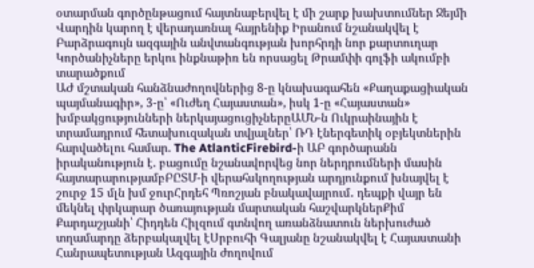օտարման գործընթացում հայտնաբերվել է մի շարք խախտումներ Ջեյմի Վարդին կարող է վերադառնալ հայրենիք Իրանում նշանակվել է Բարձրագույն ազգային անվտանգության խորհրդի նոր քարտուղար Կործանիչները երկու ինքնաթիռ են որսացել Թրամփի գոլֆի ակումբի տարածքում
ԱԺ մշտական հանձնաժողովներից 8-ը կնախագահեն «Քաղաքացիական պայմանագիր», 3-ը՝ «Ուժեղ Հայաստան», իսկ 1-ը «Հայաստան» խմբակցությունների ներկայացուցիչներըԱՄՆ-ն Ուկրաինային է տրամադրում հետախուզական տվյալներ՝ ՌԴ էներգետիկ օբյեկտներին հարվածելու համար. The AtlanticFirebird-ի ԱԲ գործարանն իրականություն է. բացումը նշանավորվեց նոր ներդրումների մասին հայտարարությամբԲԸՏՄ-ի վերահսկողության արդյունքում խնայվել է շուրջ 15 մլն խմ ջուրՀրդեհ Պռոշյան բնակավայրում․ դեպքի վայր են մեկնել փրկարար ծառայության մարտական հաշվարկներՔիմ Քարդաշյանի՝ Հիդդեն Հիլզում գտնվող առանձնատուն ներխուժած տղամարդը ձերբակալվել էՍրբուհի Գալյանը նշանակվել է Հայաստանի Հանրապետության Ազգային ժողովում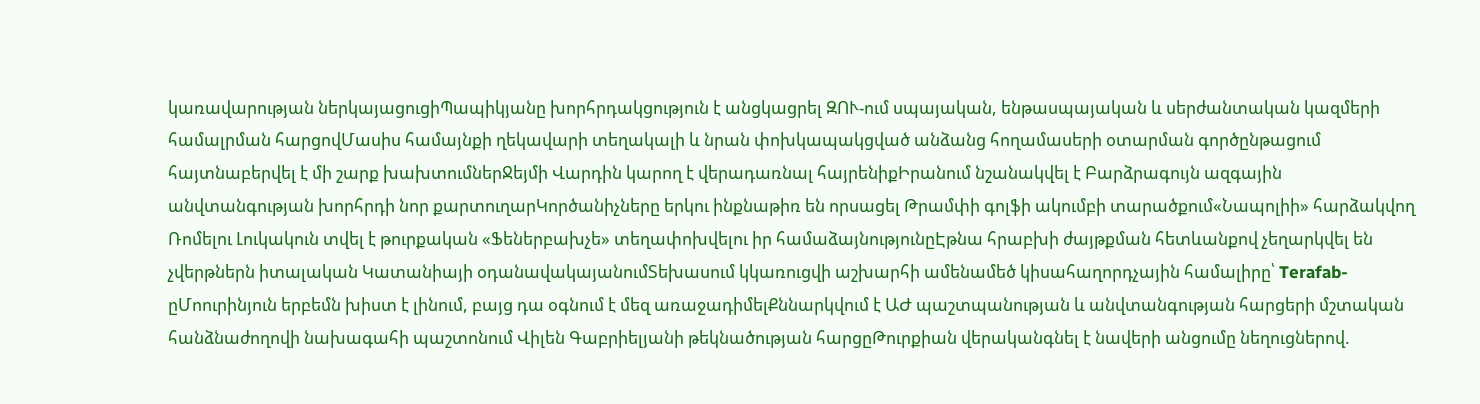կառավարության ներկայացուցիՊապիկյանը խորհրդակցություն է անցկացրել ԶՈՒ-ում սպայական, ենթասպայական և սերժանտական կազմերի համալրման հարցովՄասիս համայնքի ղեկավարի տեղակալի և նրան փոխկապակցված անձանց հողամասերի օտարման գործընթացում հայտնաբերվել է մի շարք խախտումներՋեյմի Վարդին կարող է վերադառնալ հայրենիքԻրանում նշանակվել է Բարձրագույն ազգային անվտանգության խորհրդի նոր քարտուղարԿործանիչները երկու ինքնաթիռ են որսացել Թրամփի գոլֆի ակումբի տարածքում«Նապոլիի» հարձակվող Ռոմելու Լուկակուն տվել է թուրքական «Ֆեներբախչե» տեղափոխվելու իր համաձայնությունըԷթնա հրաբխի ժայթքման հետևանքով չեղարկվել են չվերթներն իտալական Կատանիայի օդանավակայանումՏեխասում կկառուցվի աշխարհի ամենամեծ կիսահաղորդչային համալիրը՝ Terafab-ըՄոուրինյուն երբեմն խիստ է լինում, բայց դա օգնում է մեզ առաջադիմելՔննարկվում է ԱԺ պաշտպանության և անվտանգության հարցերի մշտական հանձնաժողովի նախագահի պաշտոնում Վիլեն Գաբրիելյանի թեկնածության հարցըԹուրքիան վերականգնել է նավերի անցումը նեղուցներով.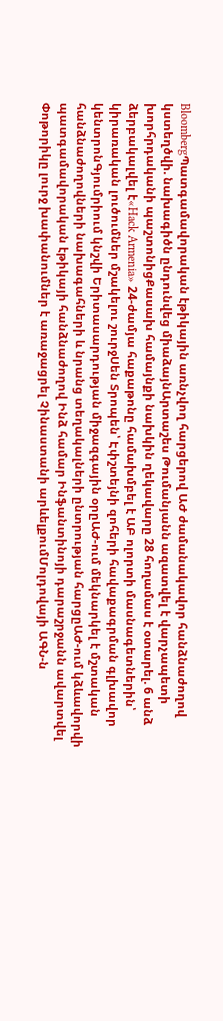BloombergՊատգամավորական էթիկային առնչվող հարցերով ԱԺ ժամանակավոր հանձնաժողով կստեղծվի. նախագիծն ընդունվեց միաձայնԱրտաշես Թումանյանն ազատվել է վարչապետի խորհրդականի պաշտոնիցՔասախ համայնքի նախկին ղեկավարը 28 հողամաս է օտարել. 6 անձ ձերբակալվել է«Hack Armenia» 24-ժամյա հաքաթոնը համախմբել է ԱԲ ոլորտի մասնագետներին՝ կիրառական լուծումներ մշակելու շուրջՍեն Տրոպեն՝ Էփշտեյնի զոհերի հավաքագրման գլխավոր կենտրոնԳյումրիում կնշվի Երիտասարդության միջազգային օրըԱԺ-ում մեկնարկել է մշտական հանձնաժողովների նախագահների և նրանց տեղակալների ընտրության հարցըԱԺ-ում կձևավորվի պատգամավորական էթիկայի հանձնաժողով Ինձ համար Ինֆանտինոյի դարաշրջանն ավարտվել Փոթորիկը լուրջ խափանումներ է առաջացրել Չինաստանի արևելքումՄոլդովայի ԱԳՆ-ն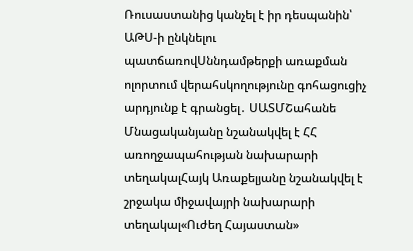Ռուսաստանից կանչել է իր դեսպանին՝ ԱԹՍ-ի ընկնելու պատճառովՍննդամթերքի առաքման ոլորտում վերահսկողությունը գոհացուցիչ արդյունք է գրանցել․ ՍԱՏՄՇահանե Մնացականյանը նշանակվել է ՀՀ առողջապահության նախարարի տեղակալՀայկ Առաքելյանը նշանակվել է շրջակա միջավայրի նախարարի տեղակալ«Ուժեղ Հայաստան»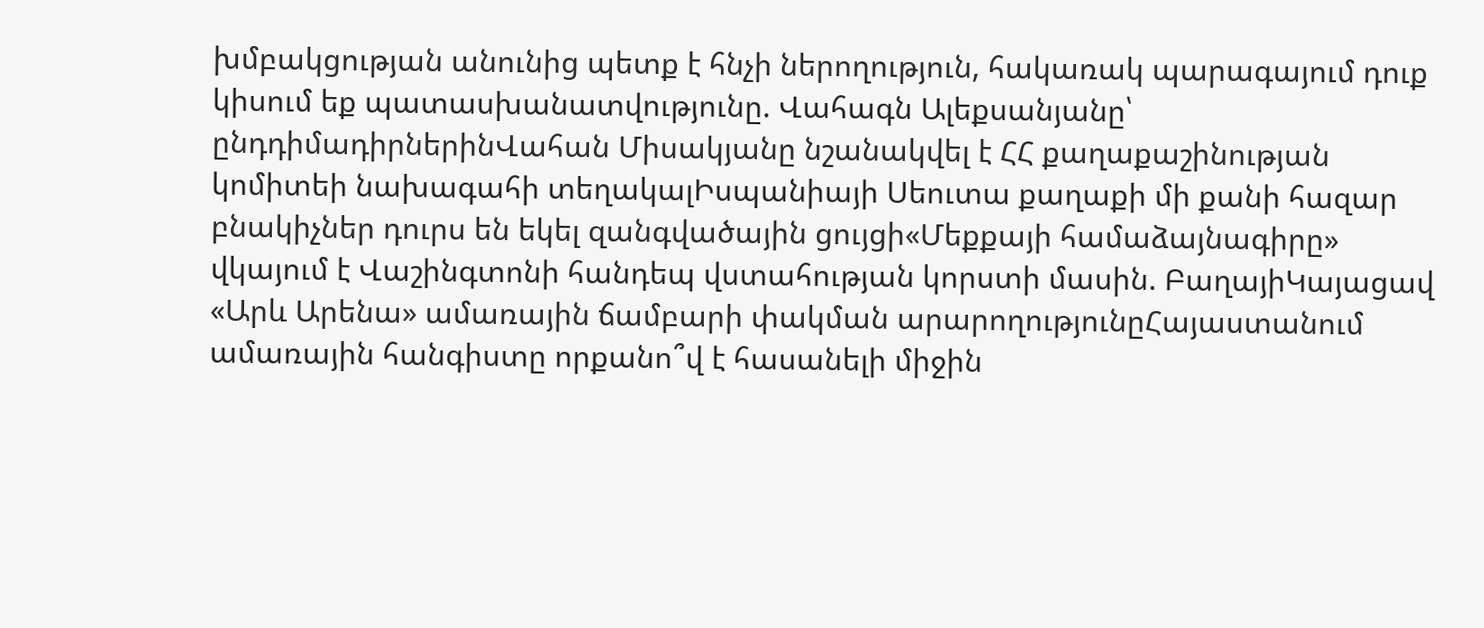խմբակցության անունից պետք է հնչի ներողություն, հակառակ պարագայում դուք կիսում եք պատասխանատվությունը. Վահագն Ալեքսանյանը՝ ընդդիմադիրներինՎահան Միսակյանը նշանակվել է ՀՀ քաղաքաշինության կոմիտեի նախագահի տեղակալԻսպանիայի Սեուտա քաղաքի մի քանի հազար բնակիչներ դուրս են եկել զանգվածային ցույցի«Մեքքայի համաձայնագիրը» վկայում է Վաշինգտոնի հանդեպ վստահության կորստի մասին. ԲաղայիԿայացավ «Արև Արենա» ամառային ճամբարի փակման արարողությունըՀայաստանում ամառային հանգիստը որքանո՞վ է հասանելի միջին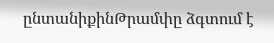ընտանիքինԹրամփը ձգտում է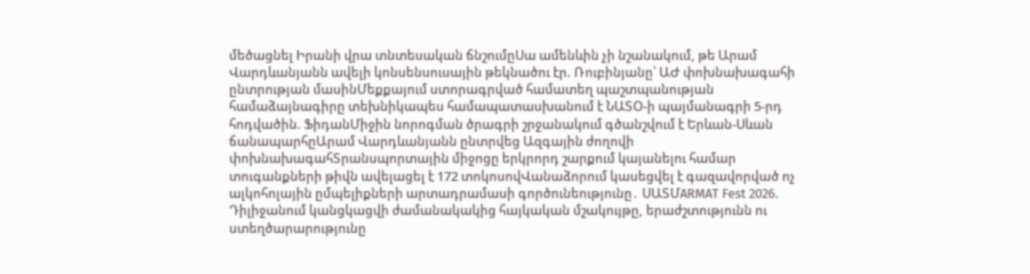մեծացնել Իրանի վրա տնտեսական ճնշումըՍա ամենևին չի նշանակում, թե Արամ Վարդևանյանն ավելի կոնսենսուսային թեկնածու էր. Ռուբինյանը՝ ԱԺ փոխնախագահի ընտրության մասինՄեքքայում ստորագրված համատեղ պաշտպանության համաձայնագիրը տեխնիկապես համապատասխանում է ՆԱՏՕ-ի պայմանագրի 5-րդ հոդվածին. ՖիդանՄիջին նորոգման ծրագրի շրջանակում գծանշվում է Երևան-Սևան ճանապարհըԱրամ Վարդևանյանն ընտրվեց Ազգային ժողովի փոխնախագահՏրանսպորտային միջոցը երկրորդ շարքում կայանելու համար տուգանքների թիվն ավելացել է 172 տոկոսովՎանաձորում կասեցվել է գազավորված ոչ ալկոհոլային ըմպելիքների արտադրամասի գործունեությունը․ ՍԱՏՄARMAT Fest 2026. Դիլիջանում կանցկացվի ժամանակակից հայկական մշակույթը, երաժշտությունն ու ստեղծարարությունը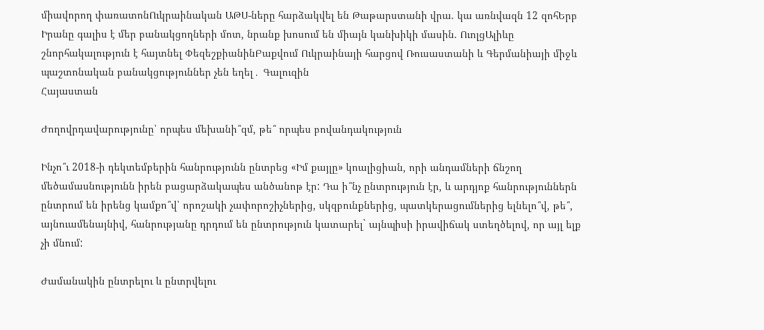միավորող փառատոնՈւկրաինական ԱԹՍ-ները հարձակվել են Թաթարստանի վրա. կա առնվազն 12 զոհԵրբ Իրանը գալիս է մեր բանակցողների մոտ, նրանք խոսում են միայն կանխիկի մասին. ՈւոլցԱլիևը շնորհակալություն է հայտնել ՓեզեշքիանինԲաքվում Ուկրաինայի հարցով Ռուսաստանի և Գերմանիայի միջև պաշտոնական բանակցություններ չեն եղել․ Գալուզին
Հայաստան

Ժողովրդավարությունը՝ որպես մեխանի՞զմ, թե՞ որպես բովանդակություն

Ինչո՞ւ 2018-ի դեկտեմբերին հանրությունն ընտրեց «Իմ քայլը» կոալիցիան, որի անդամների ճնշող մեծամասնությունն իրեն բացարձակապես անծանոթ էր: Դա ի՞նչ ընտրություն էր, և արդյոք հանրություններն ընտրում են իրենց կամքո՞վ՝ որոշակի չափորոշիչներից, սկզբունքներից, պատկերացումներից ելնելո՞վ, թե՞, այնուամենայնիվ, հանրությանը դրդում են ընտրություն կատարել` այնպիսի իրավիճակ ստեղծելով, որ այլ ելք չի մնում:

Ժամանակին ընտրելու և ընտրվելու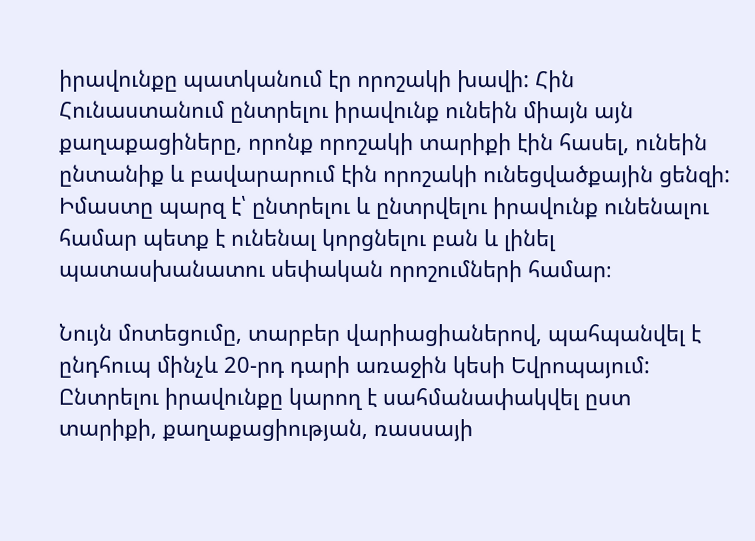իրավունքը պատկանում էր որոշակի խավի: Հին Հունաստանում ընտրելու իրավունք ունեին միայն այն քաղաքացիները, որոնք որոշակի տարիքի էին հասել, ունեին ընտանիք և բավարարում էին որոշակի ունեցվածքային ցենզի: Իմաստը պարզ է՝ ընտրելու և ընտրվելու իրավունք ունենալու համար պետք է ունենալ կորցնելու բան և լինել պատասխանատու սեփական որոշումների համար։

Նույն մոտեցումը, տարբեր վարիացիաներով, պահպանվել է ընդհուպ մինչև 20-րդ դարի առաջին կեսի Եվրոպայում: Ընտրելու իրավունքը կարող է սահմանափակվել ըստ տարիքի, քաղաքացիության, ռասսայի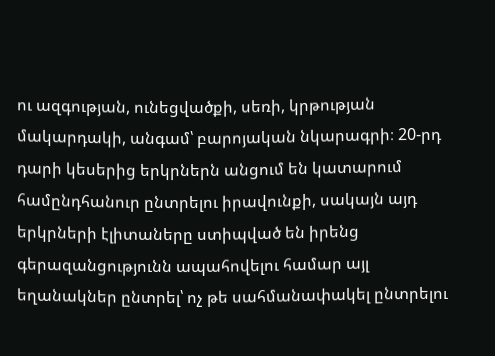ու ազգության, ունեցվածքի, սեռի, կրթության մակարդակի, անգամ՝ բարոյական նկարագրի։ 20-րդ դարի կեսերից երկրներն անցում են կատարում համընդհանուր ընտրելու իրավունքի, սակայն այդ երկրների էլիտաները ստիպված են իրենց գերազանցությունն ապահովելու համար այլ եղանակներ ընտրել՝ ոչ թե սահմանափակել ընտրելու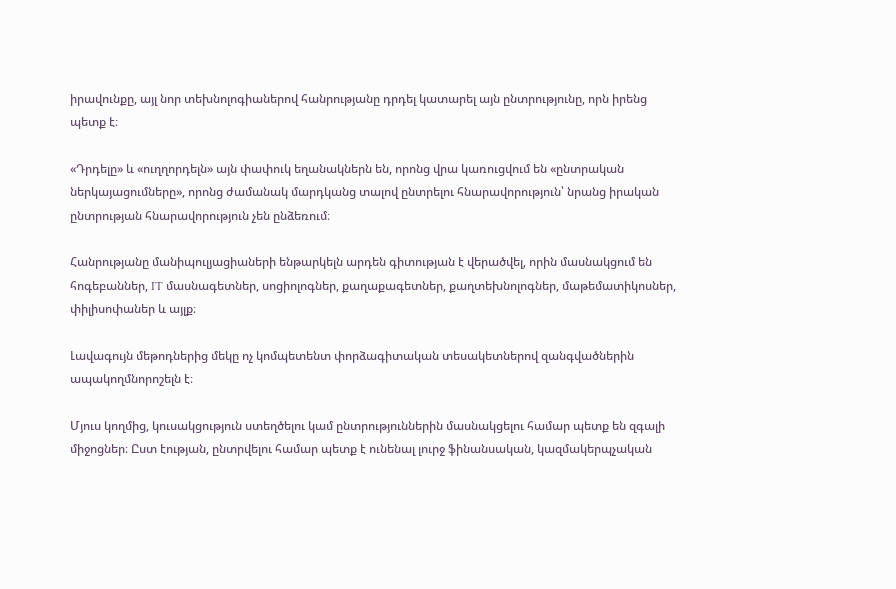իրավունքը, այլ նոր տեխնոլոգիաներով հանրությանը դրդել կատարել այն ընտրությունը, որն իրենց պետք է։

«Դրդելը» և «ուղղորդելն» այն փափուկ եղանակներն են, որոնց վրա կառուցվում են «ընտրական ներկայացումները», որոնց ժամանակ մարդկանց տալով ընտրելու հնարավորություն՝ նրանց իրական ընտրության հնարավորություն չեն ընձեռում։

Հանրությանը մանիպուլյացիաների ենթարկելն արդեն գիտության է վերածվել, որին մասնակցում են հոգեբաններ, IT մասնագետներ, սոցիոլոգներ, քաղաքագետներ, քաղտեխնոլոգներ, մաթեմատիկոսներ, փիլիսոփաներ և այլք։

Լավագույն մեթոդներից մեկը ոչ կոմպետենտ փորձագիտական տեսակետներով զանգվածներին ապակողմնորոշելն է։

Մյուս կողմից, կուսակցություն ստեղծելու կամ ընտրություններին մասնակցելու համար պետք են զգալի միջոցներ։ Ըստ էության, ընտրվելու համար պետք է ունենալ լուրջ ֆինանսական, կազմակերպչական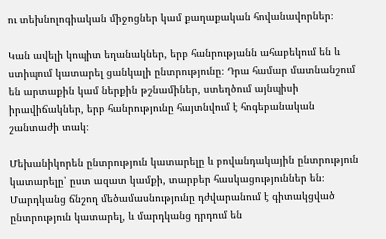ու տեխնոլոգիական միջոցներ կամ քաղաքական հովանավորներ։

Կան ավելի կոպիտ եղանակներ, երբ հանրությանն ահաբեկում են և ստիպում կատարել ցանկալի ընտրությունը։ Դրա համար մատնանշում են արտաքին կամ ներքին թշնամիներ, ստեղծում այնպիսի իրավիճակներ, երբ հանրությունը հայտնվում է հոգեբանական շանտաժի տակ։

Մեխանիկորեն ընտրություն կատարելը և բովանդակային ընտրություն կատարելը՝ ըստ ազատ կամքի, տարբեր հասկացություններ են։ Մարդկանց ճնշող մեծամասնությունը դժվարանում է գիտակցված ընտրություն կատարել, և մարդկանց դրդում են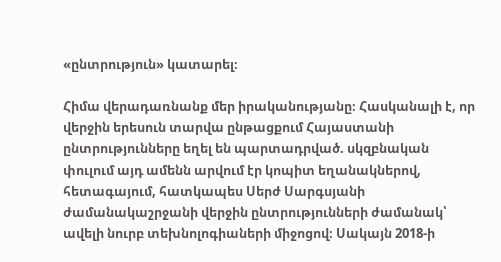«ընտրություն» կատարել։

Հիմա վերադառնանք մեր իրականությանը։ Հասկանալի է, որ վերջին երեսուն տարվա ընթացքում Հայաստանի ընտրությունները եղել են պարտադրված. սկզբնական փուլում այդ ամենն արվում էր կոպիտ եղանակներով, հետագայում, հատկապես Սերժ Սարգսյանի ժամանակաշրջանի վերջին ընտրությունների ժամանակ՝ ավելի նուրբ տեխնոլոգիաների միջոցով։ Սակայն 2018-ի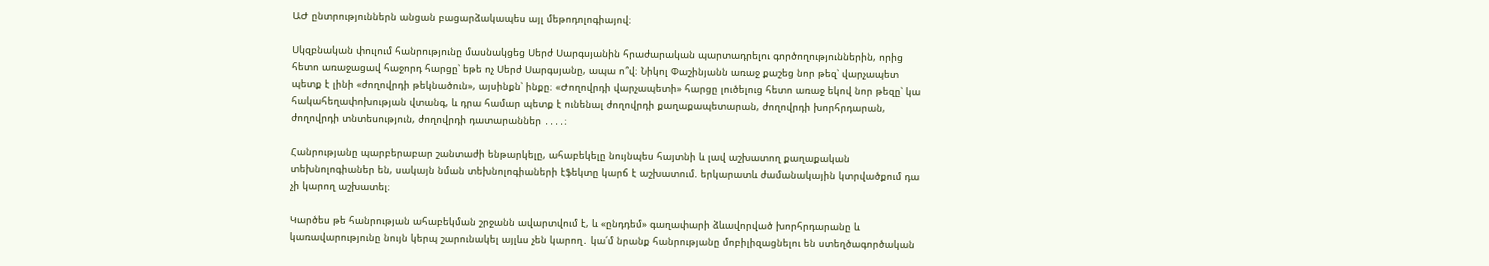ԱԺ ընտրություններն անցան բացարձակապես այլ մեթոդոլոգիայով։

Սկզբնական փուլում հանրությունը մասնակցեց Սերժ Սարգսյանին հրաժարական պարտադրելու գործողություններին, որից հետո առաջացավ հաջորդ հարցը՝ եթե ոչ Սերժ Սարգսյանը, ապա ո՞վ։ Նիկոլ Փաշինյանն առաջ քաշեց նոր թեզ՝ վարչապետ պետք է լինի «ժողովրդի թեկնածուն», այսինքն՝ ինքը։ «Ժողովրդի վարչապետի» հարցը լուծելուց հետո առաջ եկով նոր թեզը՝ կա հակահեղափոխության վտանգ, և դրա համար պետք է ունենալ ժողովրդի քաղաքապետարան, ժողովրդի խորհրդարան, ժողովրդի տնտեսություն, ժողովրդի դատարաններ ․․․․։

Հանրությանը պարբերաբար շանտաժի ենթարկելը, ահաբեկելը նույնպես հայտնի և լավ աշխատող քաղաքական տեխնոլոգիաներ են, սակայն նման տեխնոլոգիաների էֆեկտը կարճ է աշխատում. երկարատև ժամանակային կտրվածքում դա չի կարող աշխատել։

Կարծես թե հանրության ահաբեկման շրջանն ավարտվում է, և «ընդդեմ» գաղափարի ձևավորված խորհրդարանը և կառավարությունը նույն կերպ շարունակել այլևս չեն կարող․ կա՛մ նրանք հանրությանը մոբիլիզացնելու են ստեղծագործական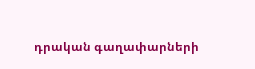դրական գաղափարների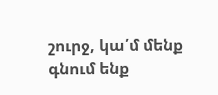շուրջ, կա՛մ մենք գնում ենք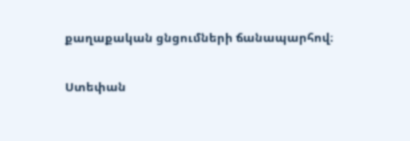քաղաքական ցնցումների ճանապարհով։

Ստեփան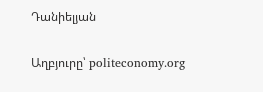Դանիելյան

Աղբյուրը՝ politeconomy.org